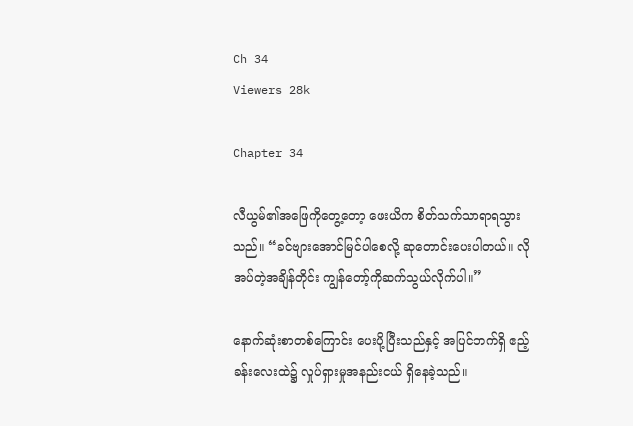Ch 34
Viewers 28k

Chapter 34

လီယွမ်၏အဖြေကိုတွေ့တော့ ဖေးယိက စိတ်သက်သာရာရသွားသည်။ “ခင်ဗျားအောင်မြင်ပါစေလို့ ဆုတောင်းပေးပါတယ်။ လိုအပ်တဲ့အချိန်တိုင်း ကျွန်တော့်ကိုဆက်သွယ်လိုက်ပါ။”

နောက်ဆုံးစာတစ်ကြောင်း ပေးပို့ပြီးသည်နှင့် အပြင်ဘက်ရှိ ဧည့်ခန်းလေးထဲ၌ လှုပ်ရှားမှုအနည်းငယ် ရှိနေခဲ့သည်။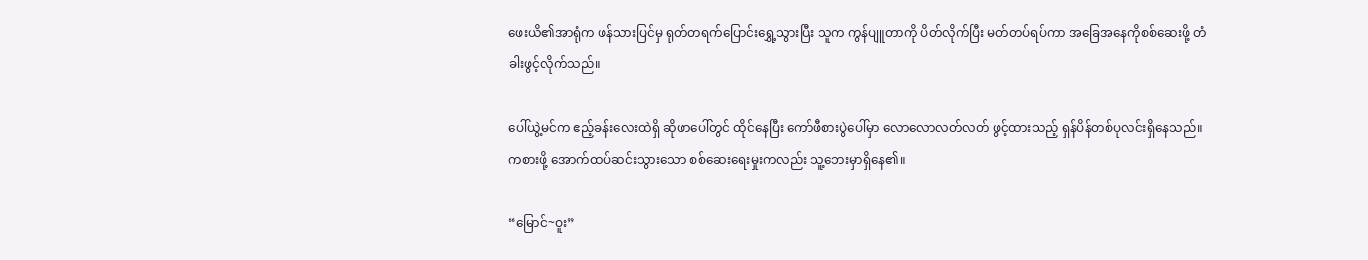ဖေးယိ၏အာရုံက ဖန်သားပြင်မှ ရုတ်တရက်ပြောင်းရွှေ့သွားပြီး သူက ကွန်ပျူတာကို ပိတ်လိုက်ပြီး မတ်တပ်ရပ်ကာ အခြေအနေကိုစစ်ဆေးဖို့ တံခါးဖွင့်လိုက်သည်။

ပေါ်ယွဲ့မင်က ဧည့်ခန်းလေးထဲရှိ ဆိုဖာပေါ်တွင် ထိုင်နေပြီး ကော်ဖီစားပွဲပေါ်မှာ လောလောလတ်လတ် ဖွင့်ထားသည့် ရှန်ပိန်တစ်ပုလင်းရှိနေသည်။ ကစားဖို့ အောက်ထပ်ဆင်းသွားသော စစ်ဆေးရေးမှုးကလည်း သူ့ဘေးမှာရှိနေ၏။

“မြောင်~ဝူး”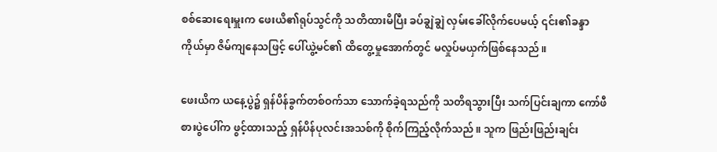စစ်ဆေးရေးမှူးက ဖေးယိ၏ရုပ်သွင်ကို သတိထားမိပြီး ခပ်ချွဲချွဲ လှမ်းခေါ်လိုက်ပေမယ့် ၎င်း၏ခန္ဒာကိုယ်မှာ ဇိမ်ကျနေသဖြင့် ပေါ်ယွဲ့မင်၏ ထိတွေ့မှုအောက်တွင် မလှုပ်မယှက်ဖြစ်နေသည်။

ဖေးယိက ယနေ့ပွဲ၌ ရှန်ပိန်ခွက်တစ်ဝက်သာ သောက်ခဲ့ရသည်ကို သတိရသွားပြီး သက်ပြင်းချကာ ကော်ဖီစားပွဲပေါ်က ဖွင့်ထားသည့် ရှန်ပိန်ပုလင်းအသစ်ကို စိုက်ကြည့်လိုက်သည်။ သူက ဖြည်းဖြည်းချင်း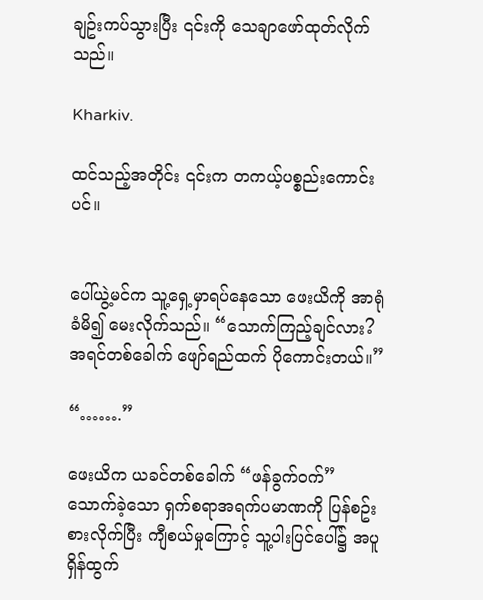ချဥ်းကပ်သွားပြီး ၎င်းကို သေချာဖော်ထုတ်လိုက်သည်။

Kharkiv.

ထင်သည့်အတိုင်း ၎င်းက တကယ့်ပစ္စည်းကောင်းပင်။


ပေါ်ယွဲ့မင်က သူ့ရှေ့မှာရပ်နေသော ဖေးယိကို အာရုံခံမိ၍ မေးလိုက်သည်။ “သောက်ကြည့်ချင်လား? အရင်တစ်ခေါက် ဖျော်ရည်ထက် ပိုကောင်းတယ်။”

“…….”

ဖေးယိက ယခင်တစ်ခေါက် “ဖန်ခွက်ဝက်” သောက်ခဲ့သော ရှက်စရာအရက်ပမာဏကို ပြန်စဥ်းစားလိုက်ပြီး ကျီစယ်မှုကြောင့် သူ့ပါးပြင်ပေါ်၌ အပူရှိန်ထွက်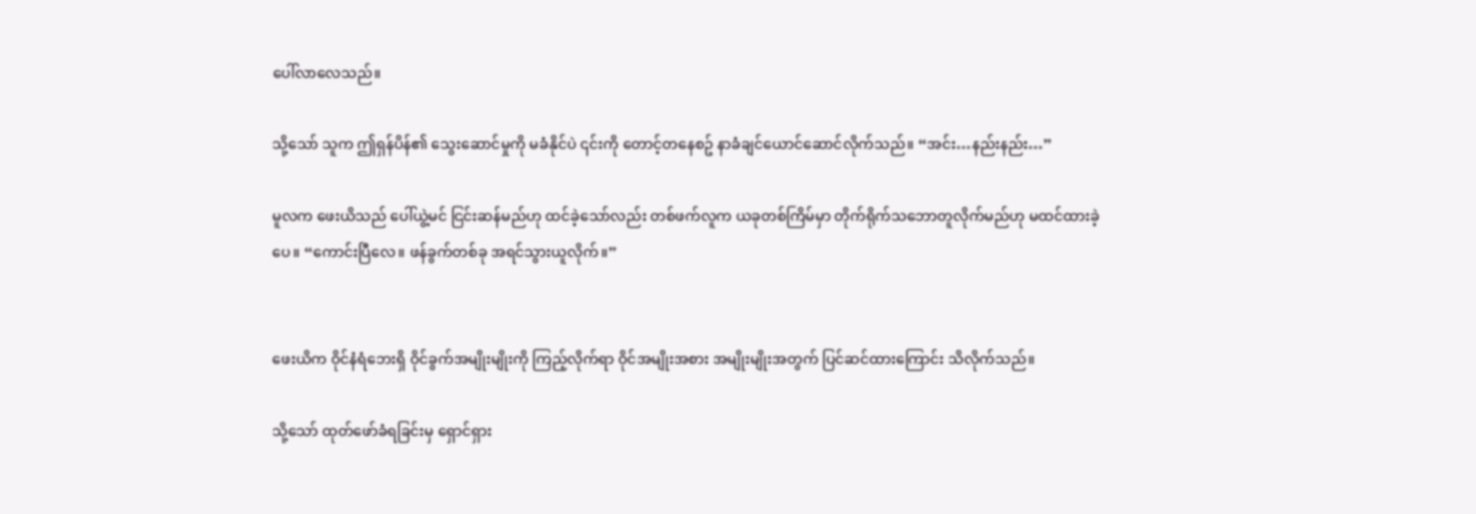ပေါ်လာလေသည်။

သို့သော် သူက ဤရှန်ပိန်၏ သွေးဆောင်မှုကို မခံနိုင်ပဲ ၎င်းကို တောင့်တနေစဥ် နာခံချင်ယောင်ဆောင်လိုက်သည်။ “အင်း…နည်းနည်း…”

မူလက ဖေးယိသည် ပေါ်ယွဲ့မင် ငြင်းဆန်မည်ဟု ထင်ခဲ့သော်လည်း တစ်ဖက်လူက ယခုတစ်ကြိမ်မှာ တိုက်ရိုက်သဘောတူလိုက်မည်ဟု မထင်ထားခဲ့ပေ။ “ကောင်းပြီလေ။ ဖန်ခွက်တစ်ခု အရင်သွားယူလိုက်။”


ဖေးယိက ဝိုင်နံရံဘေးရှိ ဝိုင်ခွက်အမျိုးမျိုးကို ကြည့်လိုက်ရာ ဝိုင်အမျိုးအစား အမျိုးမျိုးအတွက် ပြင်ဆင်ထားကြောင်း သိလိုက်သည်။

သို့သော် ထုတ်ဖော်ခံရခြင်းမှ ရှောင်ရှား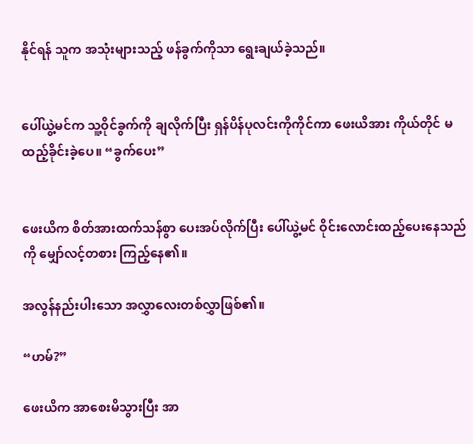နိုင်ရန် သူက အသုံးများသည့် ဖန်ခွက်ကိုသာ ရွေးချယ်ခဲ့သည်။


ပေါ်ယွဲ့မင်က သူ့ဝိုင်ခွက်ကို ချလိုက်ပြီး ရှန်ပိန်ပုလင်းကိုကိုင်ကာ ဖေးယိအား ကိုယ်တိုင် မထည့်ခိုင်းခဲ့ပေ။ “ခွက်ပေး”


ဖေးယိက စိတ်အားထက်သန်စွာ ပေးအပ်လိုက်ပြီး ပေါ်ယွဲ့မင် ဝိုင်းလောင်းထည့်ပေးနေသည်ကို မျှော်လင့်တစား ကြည့်နေ၏။

အလွန်နည်းပါးသော အလွှာလေးတစ်လွှာဖြစ်၏။

“ဟမ်?”

ဖေးယိက အာစေးမိသွားပြီး အာ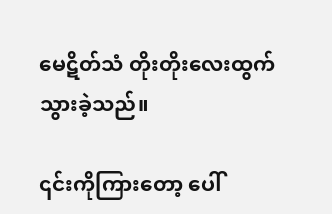မေဋိတ်သံ တိုးတိုးလေးထွက်သွားခဲ့သည်။

၎င်းကိုကြားတော့ ပေါ်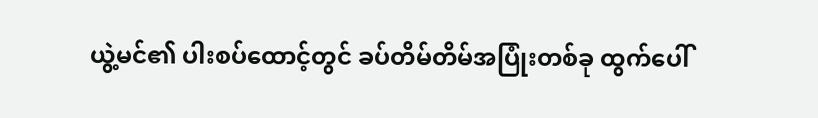ယွဲ့မင်၏ ပါးစပ်ထောင့်တွင် ခပ်တိမ်တိမ်အပြုံးတစ်ခု ထွက်ပေါ်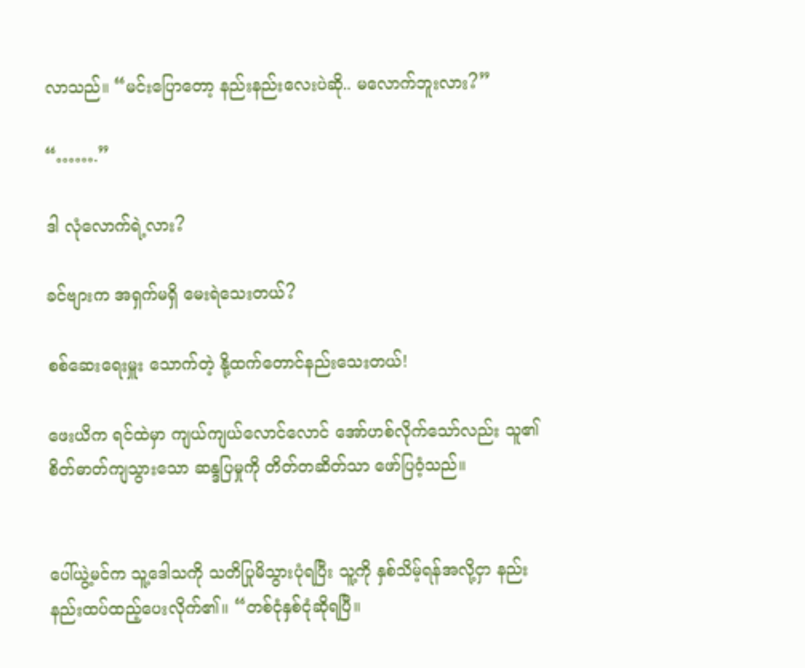လာသည်။ “မင်းပြောတော့ နည်းနည်းလေးပဲဆို.. မလောက်ဘူးလား?”

“…….”

ဒါ လုံလောက်ရဲ့လား?

ခင်ဗျားက အရှက်မရှိ မေးရဲသေးတယ်?

စစ်ဆေးရေးမှူး သောက်တဲ့ နို့ထက်တောင်နည်းသေးတယ်!

ဖေးယိက ရင်ထဲမှာ ကျယ်ကျယ်လောင်လောင် အော်ဟစ်လိုက်သော်လည်း သူ၏ စိတ်ဓာတ်ကျသွားသော ဆန္ဒပြမှုကို တိတ်တဆိတ်သာ ဖော်ပြဝံ့သည်။


ပေါ်ယွဲ့မင်က သူ့ဒေါသကို သတိပြုမိသွားပုံရပြီး သူ့ကို နှစ်သိမ့်ရန်အလို့ငှာ နည်းနည်းထပ်ထည့်ပေးလိုက်၏။ “တစ်ငုံနှစ်ငုံဆိုရပြီ။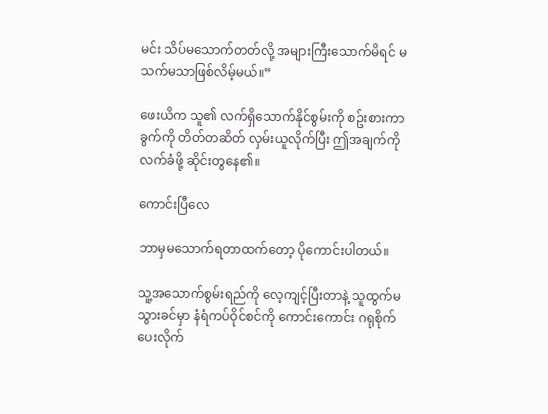မင်း သိပ်မသောက်တတ်လို့ အများကြီးသောက်မိရင် မသက်မသာဖြစ်လိမ့်မယ်။”

ဖေးယိက သူ၏ လက်ရှိသောက်နိုင်စွမ်းကို စဥ်းစားကာ ခွက်ကို တိတ်တဆိတ် လှမ်းယူလိုက်ပြီး ဤအချက်ကို လက်ခံဖို့ ဆိုင်းတွနေ၏။

ကောင်းပြီလေ

ဘာမှမသောက်ရတာထက်တော့ ပိုကောင်းပါတယ်။

သူ့အသောက်စွမ်းရည်ကို လေ့ကျင့်ပြီးတာနဲ့ သူထွက်မသွားခင်မှာ နံရံကပ်ဝိုင်စင်ကို ကောင်းကောင်း ဂရုစိုက်ပေးလိုက်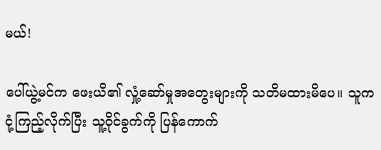မယ်!

ပေါ်ယွဲ့မင်က ဖေးယိ၏ လှုံ့ဆော်မှုအတွေးများကို သတိမထားမိပေ။ သူက ငုံ့ကြည့်လိုက်ပြီး သူ့ဝိုင်ခွက်ကို ပြန်ကောက်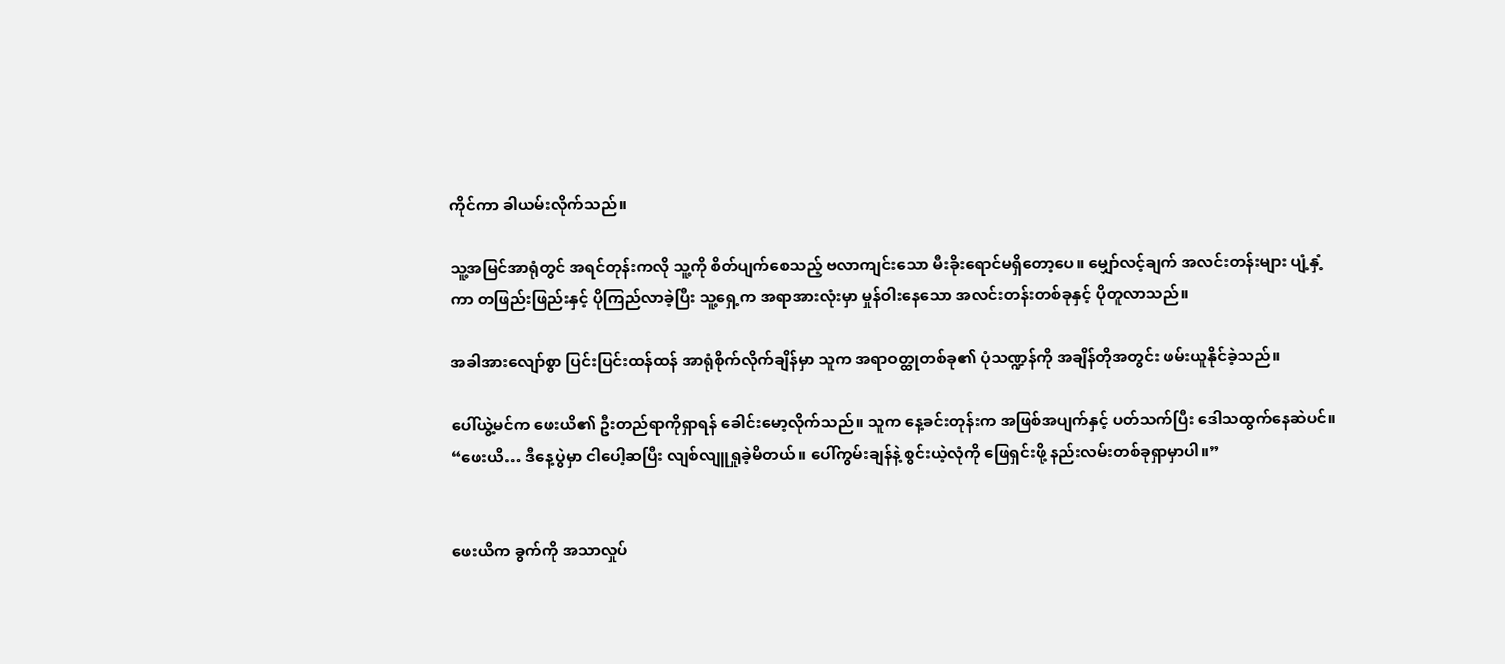ကိုင်ကာ ခါယမ်းလိုက်သည်။

သူ့အမြင်အာရုံတွင် အရင်တုန်းကလို သူ့ကို စိတ်ပျက်စေသည့် ဗလာကျင်းသော မီးခိုးရောင်မရှိတော့ပေ။ မျှော်လင့်ချက် အလင်းတန်းများ ပျံ့နှံ့ကာ တဖြည်းဖြည်းနှင့် ပိုကြည်လာခဲ့ပြီး သူ့ရှေ့က အရာအားလုံးမှာ မှုန်ဝါးနေသော အလင်းတန်းတစ်ခုနှင့် ပိုတူလာသည်။

အခါအားလျော်စွာ ပြင်းပြင်းထန်ထန် အာရုံစိုက်လိုက်ချိန်မှာ သူက အရာဝတ္ထုတစ်ခု၏ ပုံသဏ္ဍန်ကို အချိန်တိုအတွင်း ဖမ်းယူနိုင်ခဲ့သည်။

ပေါ်ယွဲ့မင်က ဖေးယိ၏ ဦးတည်ရာကိုရှာရန် ခေါင်းမော့လိုက်သည်။ သူက နေ့ခင်းတုန်းက အဖြစ်အပျက်နှင့် ပတ်သက်ပြီး ဒေါသထွက်နေဆဲပင်။ “ဖေးယိ… ဒီနေ့ပွဲမှာ ငါပေါ့ဆပြီး လျစ်လျူရှုခဲ့မိတယ်။ ပေါ်ကွမ်းချန်နဲ့ စွင်းယဲ့လုံကို ဖြေရှင်းဖို့ နည်းလမ်းတစ်ခုရှာမှာပါ။”


ဖေးယိက ခွက်ကို အသာလှုပ်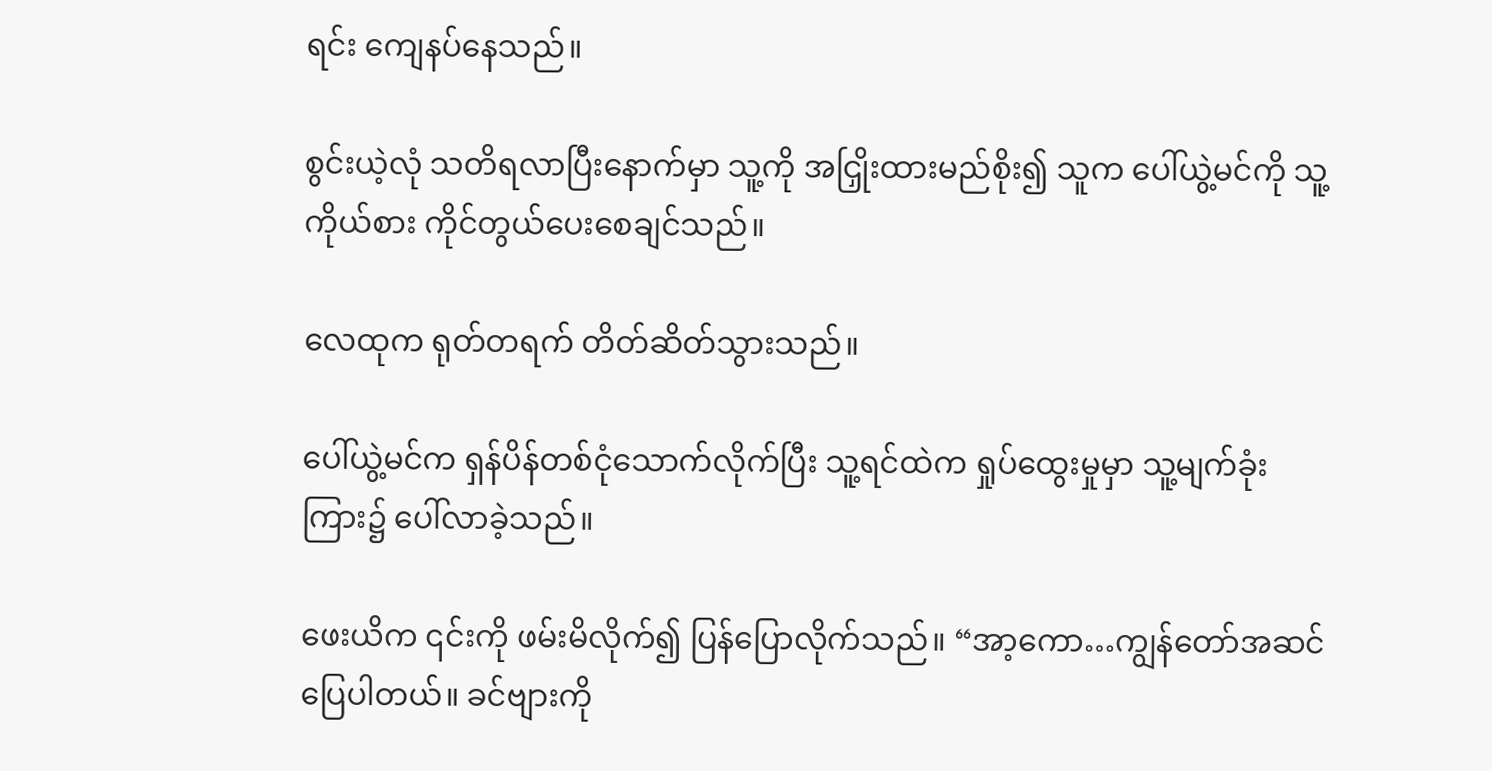ရင်း ကျေနပ်နေသည်။

စွင်းယဲ့လုံ သတိရလာပြီးနောက်မှာ သူ့ကို အငြှိုးထားမည်စိုး၍ သူက ပေါ်ယွဲ့မင်ကို သူ့ကိုယ်စား ကိုင်တွယ်ပေးစေချင်သည်။

လေထုက ရုတ်တရက် တိတ်ဆိတ်သွားသည်။

ပေါ်ယွဲ့မင်က ရှန်ပိန်တစ်ငုံသောက်လိုက်ပြီး သူ့ရင်ထဲက ရှုပ်ထွေးမှုမှာ သူ့မျက်ခုံးကြား၌ ပေါ်လာခဲ့သည်။

ဖေးယိက ၎င်းကို ဖမ်းမိလိုက်၍ ပြန်ပြောလိုက်သည်။ “အာ့ကော…ကျွန်တော်အဆင်ပြေပါတယ်။ ခင်ဗျားကို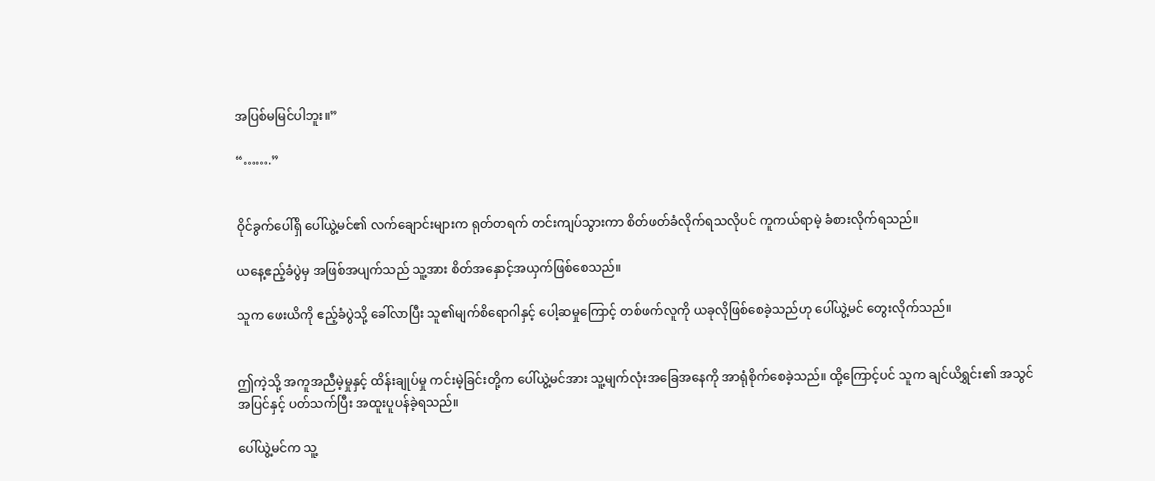အပြစ်မမြင်ပါဘူး။”

“…….”


ဝိုင်ခွက်ပေါ်ရှိ ပေါ်ယွဲ့မင်၏ လက်ချောင်းများက ရုတ်တရက် တင်းကျပ်သွားကာ စိတ်ဖတ်ခံလိုက်ရသလိုပင် ကူကယ်ရာမဲ့ ခံစားလိုက်ရသည်။

ယနေ့ဧည့်ခံပွဲမှ အဖြစ်အပျက်သည် သူ့အား စိတ်အနှောင့်အယှက်ဖြစ်စေသည်။

သူက ဖေးယိကို ဧည့်ခံပွဲသို့ ခေါ်လာပြီး သူ၏မျက်စိရောဂါနှင့် ပေါ့ဆမှုကြောင့် တစ်ဖက်လူကို ယခုလိုဖြစ်စေခဲ့သည်ဟု ပေါ်ယွဲ့မင် တွေးလိုက်သည်။


ဤကဲ့သို့ အကူအညီမဲ့မှုနှင့် ထိန်းချုပ်မှု ကင်းမဲ့ခြင်းတို့က ပေါ်ယွဲ့မင်အား သူ့မျက်လုံးအခြေအနေကို အာရုံစိုက်စေခဲ့သည်။ ထို့ကြောင့်ပင် သူက ချင်ယိရွှင်း၏ အသွင်အပြင်နှင့် ပတ်သက်ပြီး အထူးပူပန်ခဲ့ရသည်။

ပေါ်ယွဲ့မင်က သူ့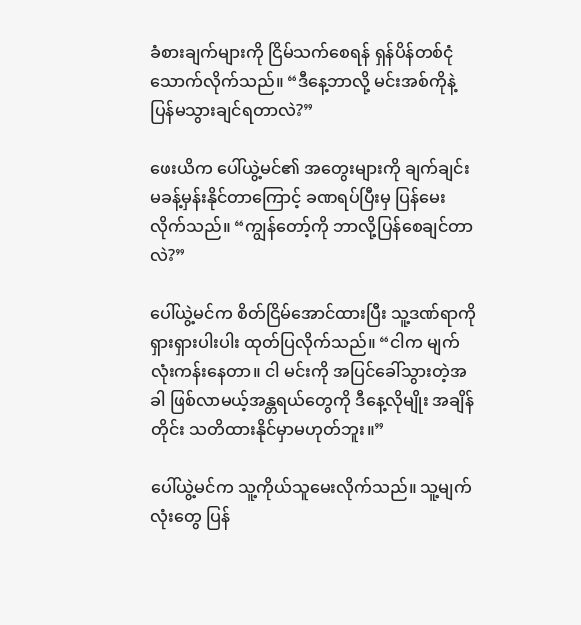ခံစားချက်များကို ငြိမ်သက်စေရန် ရှန်ပိန်တစ်ငုံသောက်လိုက်သည်။ “ဒီနေ့ဘာလို့ မင်းအစ်ကိုနဲ့ ပြန်မသွားချင်ရတာလဲ?”

ဖေးယိက ပေါ်ယွဲ့မင်၏ အတွေးများကို ချက်ချင်းမခန့်မှန်းနိုင်တာကြောင့် ခဏရပ်ပြီးမှ ပြန်မေးလိုက်သည်။ “ကျွန်တော့်ကို ဘာလို့ပြန်စေချင်တာလဲ?”

ပေါ်ယွဲ့မင်က စိတ်ငြိမ်အောင်ထားပြီး သူ့ဒဏ်ရာကို ရှားရှားပါးပါး ထုတ်ပြလိုက်သည်။ “ငါက မျက်လုံးကန်းနေတာ။ ငါ မင်းကို အပြင်ခေါ်သွားတဲ့အခါ ဖြစ်လာမယ့်အန္တရယ်တွေကို ဒီနေ့လိုမျိုး အချိန်တိုင်း သတိထားနိုင်မှာမဟုတ်ဘူး။”

ပေါ်ယွဲ့မင်က သူ့ကိုယ်သူမေးလိုက်သည်။ သူ့မျက်လုံးတွေ ပြန်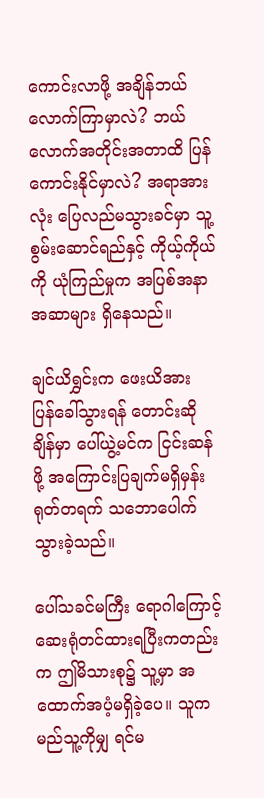ကောင်းလာဖို့ အချိန်ဘယ်လောက်ကြာမှာလဲ? ဘယ်လောက်အတိုင်းအတာထိ ပြန်ကောင်းနိုင်မှာလဲ? အရာအားလုံး ပြေလည်မသွားခင်မှာ သူ့စွမ်းဆောင်ရည်နှင့် ကိုယ့်ကိုယ်ကို ယုံကြည်မှုက အပြစ်အနာအဆာများ ရှိနေသည်။

ချင်ယိရွှင်းက ဖေးယိအား ပြန်ခေါ်သွားရန် တောင်းဆိုချိန်မှာ ပေါ်ယွဲ့မင်က ငြင်းဆန်ဖို့ အကြောင်းပြချက်မရှိမှန်း ရုတ်တရက် သဘောပေါက်သွားခဲ့သည်။

ပေါ်သခင်မကြီး ရောဂါကြောင့် ဆေးရုံတင်ထားရပြီးကတည်းက ဤမိသားစု၌ သူ့မှာ အထောက်အပံ့မရှိခဲ့ပေ။ သူက မည်သူ့ကိုမျှ ရင်မ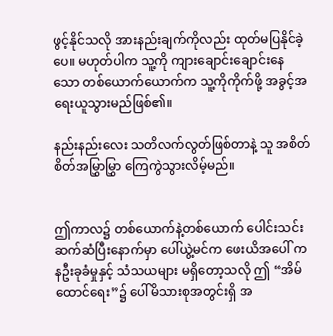ဖွင့်နိုင်သလို အားနည်းချက်ကိုလည်း ထုတ်မပြနိုင်ခဲ့ပေ။ မဟုတ်ပါက သူ့ကို ကျားချောင်းချောင်းနေသော တစ်ယောက်ယောက်က သူ့ကိုကိုက်ဖို့ အခွင့်အရေးယူသွားမည်ဖြစ်၏။

နည်းနည်းလေး သတိလက်လွတ်ဖြစ်တာနဲ့ သူ အစိတ်စိတ်အမြွှာမြွှာ ကြေကွဲသွားလိမ့်မည်။


ဤကာလ၌ တစ်ယောက်နဲ့တစ်ယောက် ပေါင်းသင်းဆက်ဆံပြီးနောက်မှာ ပေါ်ယွဲ့မင်က ဖေးယိအပေါ် ကနဦးခုခံမှုနှင့် သံသယများ မရှိတော့သလို ဤ “အိမ်ထောင်ရေး”၌ ပေါ်မိသားစုအတွင်းရှိ အ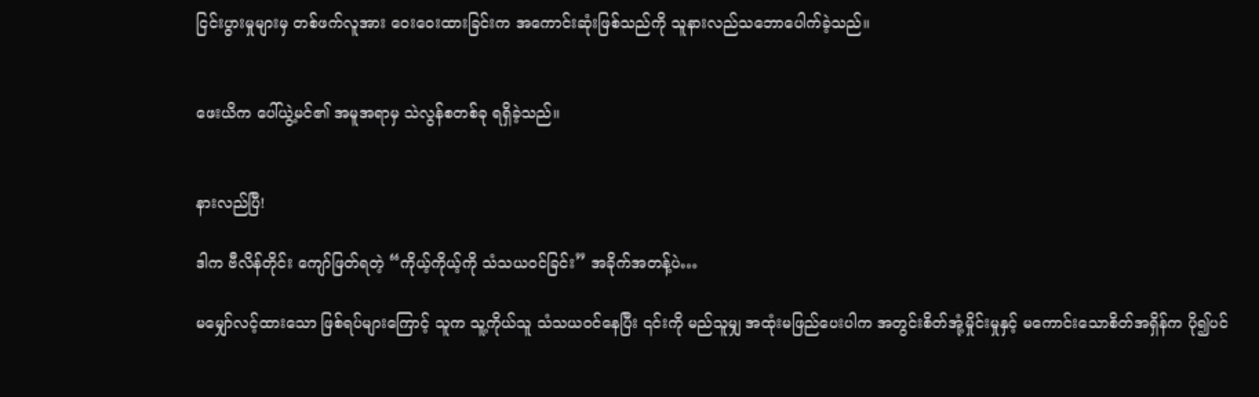ငြင်းပွားမှုများမှ တစ်ဖက်လူအား ဝေးဝေးထားခြင်းက အကောင်းဆုံးဖြစ်သည်ကို သူနားလည်သဘောပေါက်ခဲ့သည်။


ဖေးယိက ပေါ်ယွဲ့မင်၏ အမူအရာမှ သဲလွန်စတစ်ခု ရရှိခဲ့သည်။


နားလည်ပြီ!

ဒါက ဗီလိန်တိုင်း ကျော်ဖြတ်ရတဲ့ “ကိုယ့်ကိုယ့်ကို သံသယဝင်ခြင်း” အခိုက်အတန့်ပဲ…

မမျှော်လင့်ထားသော ဖြစ်ရပ်များကြောင့် သူက သူ့ကိုယ်သူ သံသယဝင်နေပြီး ၎င်းကို မည်သူမျှ အထုံးမဖြည်ပေးပါက အတွင်းစိတ်အုံ့မှိုင်းမှုနှင့် မကောင်းသောစိတ်အရှိန်က ပို၍ပင်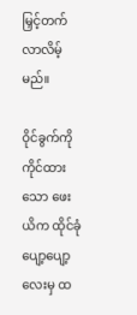မြှင့်တက်လာလိမ့်မည်။

ဝိုင်ခွက်ကို ကိုင်ထားသော ဖေးယိက ထိုင်ခုံပျော့ပျော့လေးမှ ထ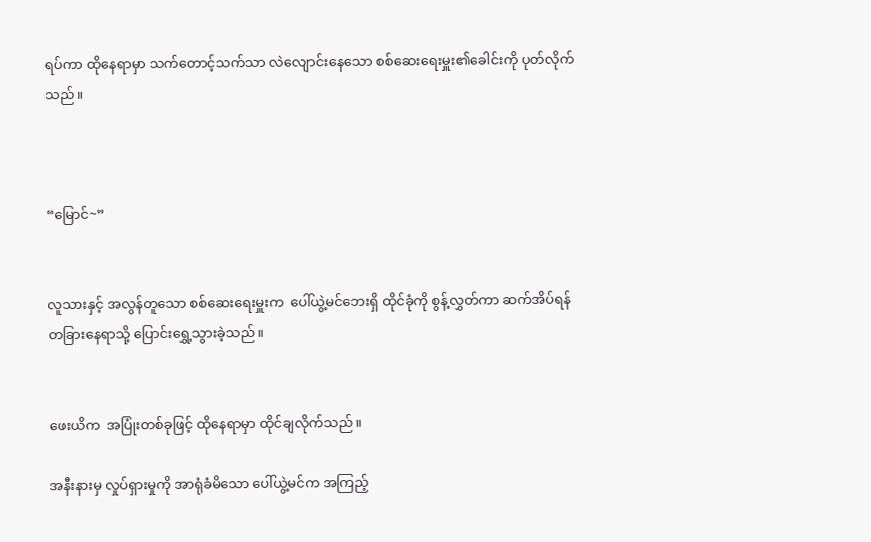ရပ်ကာ ထိုနေရာမှာ သက်တောင့်သက်သာ လဲလျောင်းနေသော စစ်ဆေးရေးမှူး၏ခေါင်းကို ပုတ်လိုက်သည်။



“မြောင်~”


လူသားနှင့် အလွန်တူသော စစ်ဆေးရေးမှူးက  ပေါ်ယွဲ့မင်ဘေးရှိ ထိုင်ခုံကို စွန့်လွှတ်ကာ ဆက်အိပ်ရန် တခြားနေရာသို့ ပြောင်းရွှေ့သွားခဲ့သည်။


ဖေးယိက  အပြုံးတစ်ခုဖြင့် ထိုနေရာမှာ ထိုင်ချလိုက်သည်။

အနီးနားမှ လှုပ်ရှားမှုကို အာရုံခံမိသော ပေါ်ယွဲ့မင်က အကြည့်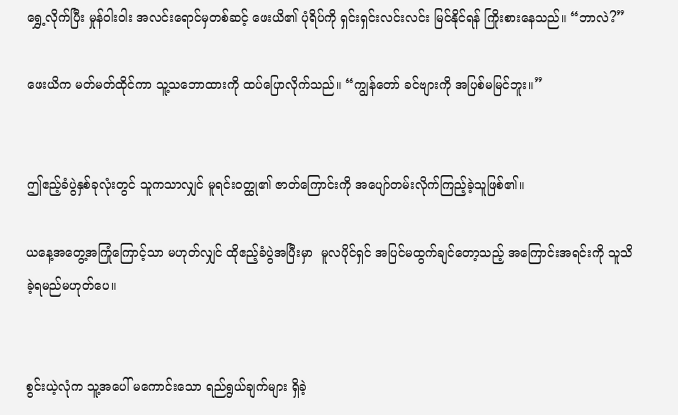ရွှေ့လိုက်ပြီး မှုန်ဝါးဝါး အလင်းရောင်မှတစ်ဆင့် ဖေးယိ၏ ပုံရိပ်ကို ရှင်းရှင်းလင်းလင်း မြင်နိုင်ရန် ကြိုးစားနေသည်။ “ဘာလဲ?”

ဖေးယိက မတ်မတ်ထိုင်ကာ သူ့သဘောထားကို ထပ်ပြောလိုက်သည်။ “ကျွန်တော် ခင်ဗျားကို အပြစ်မမြင်ဘူး။”


ဤဧည့်ခံပွဲနှစ်ခုလုံးတွင် သူကသာလျှင် မူရင်းဝတ္ထု၏ ဇာတ်ကြောင်းကို အပျော်တမ်းလိုက်ကြည့်ခဲ့သူဖြစ်၏။

ယနေ့အတွေ့အကြုံကြောင့်သာ မဟုတ်လျှင် ထိုဧည့်ခံပွဲအပြီးမှာ  မူလပိုင်ရှင် အပြင်မထွက်ချင်တော့သည့် အကြောင်းအရင်းကို သူသိခဲ့ရမည်မဟုတ်ပေ။


စွင်းယဲ့လုံက သူ့အပေါ် မကောင်းသော ရည်ရွယ်ချက်များ ရှိခဲ့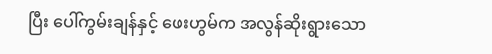ပြီး ပေါ်ကွမ်းချန်နှင့် ဖေးဟွမ်က အလွန်ဆိုးရွားသော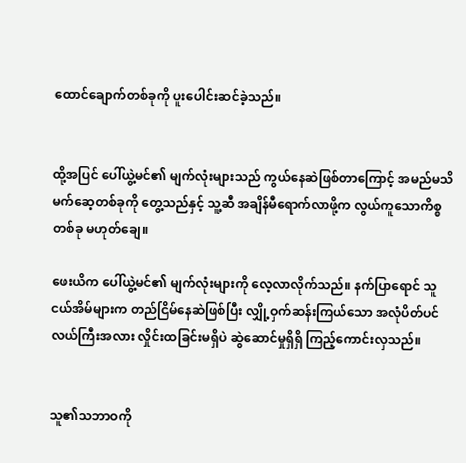ထောင်ချောက်တစ်ခုကို ပူးပေါင်းဆင်ခဲ့သည်။


ထို့အပြင် ပေါ်ယွဲ့မင်၏ မျက်လုံးများသည် ကွယ်နေဆဲဖြစ်တာကြောင့် အမည်မသိ မက်ဆေ့တစ်ခုကို တွေ့သည်နှင့် သူ့ဆီ အချိန်မီရောက်လာဖို့က လွယ်ကူသောကိစ္စတစ်ခု မဟုတ်ချေ။

ဖေးယိက ပေါ်ယွဲ့မင်၏ မျက်လုံးများကို လေ့လာလိုက်သည်။ နက်ပြာရောင် သူငယ်အိမ်များက တည်ငြိမ်နေဆဲဖြစ်ပြီး လျှို့ဝှက်ဆန်းကြယ်သော အလုံပိတ်ပင်လယ်ကြီးအလား လှိုင်းထခြင်းမရှိပဲ ဆွဲဆောင်မှုရှိရှိ ကြည့်ကောင်းလှသည်။


သူ၏သဘာဝကို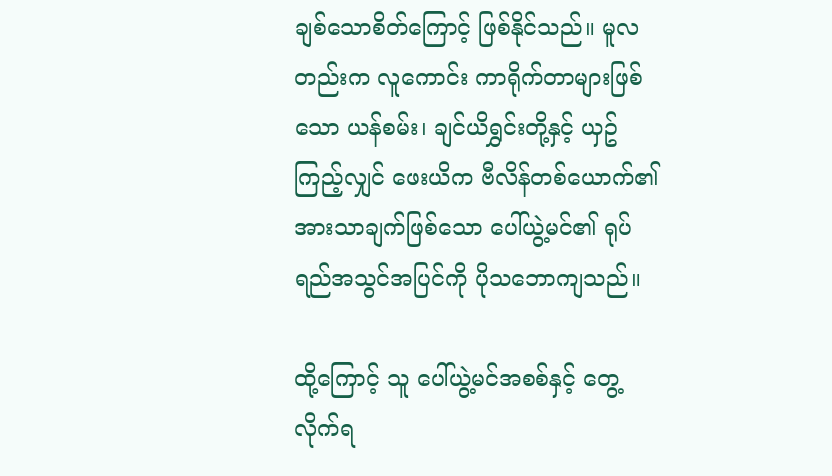ချစ်သောစိတ်ကြောင့် ဖြစ်နိုင်သည်။ မူလတည်းက လူကောင်း ကာရိုက်တာများဖြစ်သော ယန်စမ်း၊ ချင်ယိရွှင်းတို့နှင့် ယှဥ်ကြည့်လျှင် ဖေးယိက ဗီလိန်တစ်ယောက်၏ အားသာချက်ဖြစ်သော ပေါ်ယွဲ့မင်၏ ရုပ်ရည်အသွင်အပြင်ကို ပိုသဘောကျသည်။

ထို့ကြောင့် သူ ပေါ်ယွဲ့မင်အစစ်နှင့် တွေ့လိုက်ရ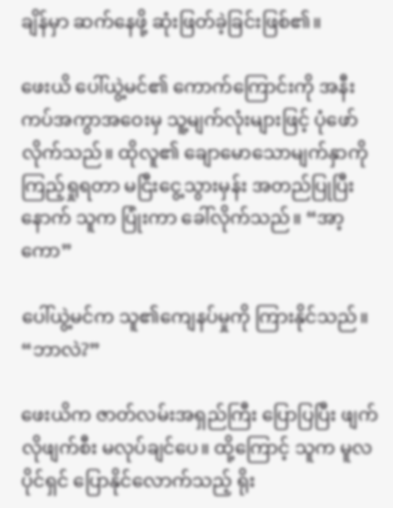ချိန်မှာ ဆက်နေဖို့ ဆုံးဖြတ်ခဲ့ခြင်းဖြစ်၏။

ဖေးယိ ပေါ်ယွဲ့မင်၏ ကောက်ကြောင်းကို အနီးကပ်အကွာအဝေးမှ သူ့မျက်လုံးများဖြင့် ပုံဖော်လိုက်သည်။ ထိုလူ၏ ချောမောသောမျက်နှာကို ကြည့်ရှုရတာ မငြီးငွေ့သွားမှန်း အတည်ပြုပြီးနောက် သူက ပြုံးကာ ခေါ်လိုက်သည်။ “အာ့ကော”

ပေါ်ယွဲ့မင်က သူ၏ကျေနပ်မှုကို ကြားနိုင်သည်။ “ဘာလဲ?”

ဖေးယိက ဇာတ်လမ်းအရှည်ကြီး ပြောပြပြီး ဖျက်လိုဖျက်စီး မလုပ်ချင်ပေ။ ထို့ကြောင့် သူက မူလပိုင်ရှင် ပြောနိုင်လောက်သည့် ရိုး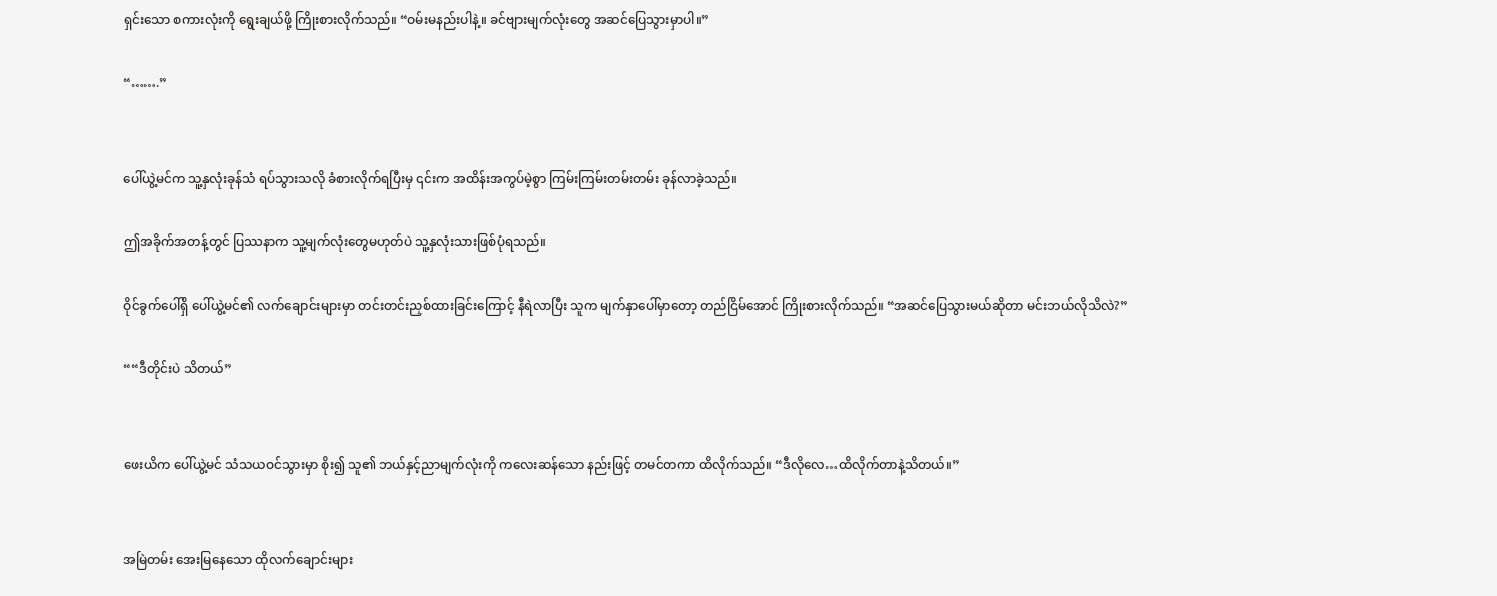ရှင်းသော စကားလုံးကို ရွေးချယ်ဖို့ ကြိုးစားလိုက်သည်။ “ဝမ်းမနည်းပါနဲ့။ ခင်ဗျားမျက်လုံးတွေ အဆင်ပြေသွားမှာပါ။”

“…….”


ပေါ်ယွဲ့မင်က သူ့နှလုံးခုန်သံ ရပ်သွားသလို ခံစားလိုက်ရပြီးမှ ၎င်းက အထိန်းအကွပ်မဲ့စွာ ကြမ်းကြမ်းတမ်းတမ်း ခုန်လာခဲ့သည်။

ဤအခိုက်အတန့်တွင် ပြဿနာက သူ့မျက်လုံးတွေမဟုတ်ပဲ သူ့နှလုံးသားဖြစ်ပုံရသည်။

ဝိုင်ခွက်ပေါ်ရှိ ပေါ်ယွဲ့မင်၏ လက်ချောင်းများမှာ တင်းတင်းညှစ်ထားခြင်းကြောင့် နီရဲလာပြီး သူက မျက်နှာပေါ်မှာတော့ တည်ငြိမ်အောင် ကြိုးစားလိုက်သည်။ “အဆင်ပြေသွားမယ်ဆိုတာ မင်းဘယ်လိုသိလဲ?”

““ဒီတိုင်းပဲ သိတယ်”


ဖေးယိက ပေါ်ယွဲ့မင် သံသယဝင်သွားမှာ စိုး၍ သူ၏ ဘယ်နှင့်ညာမျက်လုံးကို ကလေးဆန်သော နည်းဖြင့် တမင်တကာ ထိလိုက်သည်။ “ဒီလိုလေ…ထိလိုက်တာနဲ့သိတယ်။”


အမြဲတမ်း အေးမြနေသော ထိုလက်ချောင်းများ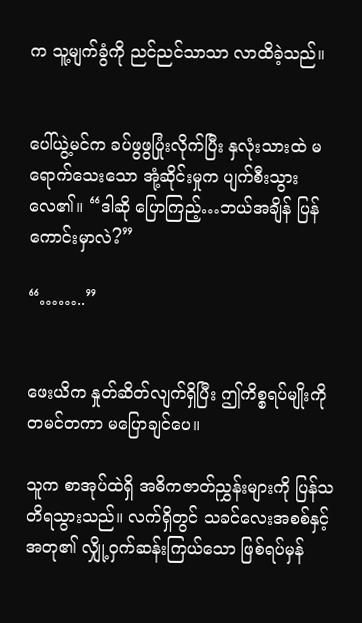က သူ့မျက်ခွံကို ညင်ညင်သာသာ လာထိခဲ့သည်။


ပေါ်ယွဲ့မင်က ခပ်ဖွဖွပြုံးလိုက်ပြီး နှလုံးသားထဲ မရောက်သေးသော အုံ့ဆိုင်းမှုက ပျက်စီးသွားလေ၏။ “ဒါဆို ပြောကြည့်…ဘယ်အချိန် ပြန်ကောင်းမှာလဲ?”

“……..”


ဖေးယိက နှုတ်ဆိတ်လျက်ရှိပြီး ဤကိစ္စရပ်မျိုးကို တမင်တကာ မပြောချင်ပေ။

သူက စာအုပ်ထဲရှိ အဓိကဇာတ်ညွှန်းများကို ပြန်သတိရသွားသည်။ လက်ရှိတွင် သခင်လေးအစစ်နှင့် အတု၏ လျှို့ဝှက်ဆန်းကြယ်သော ဖြစ်ရပ်မှန်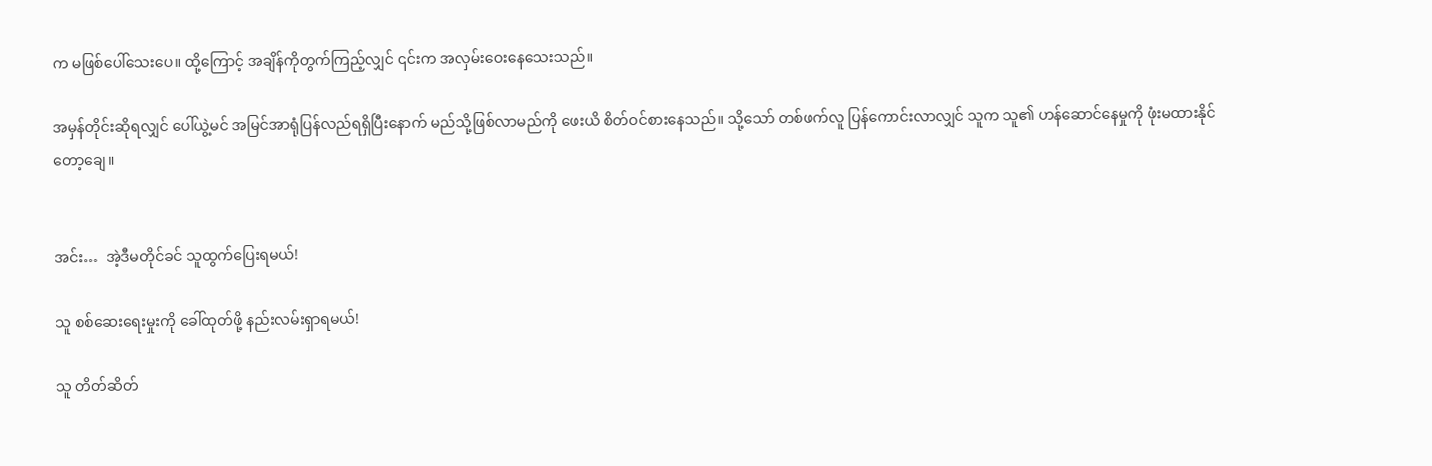က မဖြစ်ပေါ်သေးပေ။ ထို့ကြောင့် အချိန်ကိုတွက်ကြည့်လျှင် ၎င်းက အလှမ်းဝေးနေသေးသည်။

အမှန်တိုင်းဆိုရလျှင် ပေါ်ယွဲ့မင် အမြင်အာရုံပြန်လည်ရရှိပြီးနောက် မည်သို့ဖြစ်လာမည်ကို ဖေးယိ စိတ်ဝင်စားနေသည်။ သို့သော် တစ်ဖက်လူ ပြန်ကောင်းလာလျှင် သူက သူ၏ ဟန်ဆောင်နေမှုကို ဖုံးမထားနိုင်တော့ချေ။


အင်း…  အဲ့ဒီမတိုင်ခင် သူထွက်ပြေးရမယ်!

သူ စစ်ဆေးရေးမှုးကို ခေါ်ထုတ်ဖို့ နည်းလမ်းရှာရမယ်!

သူ တိတ်ဆိတ်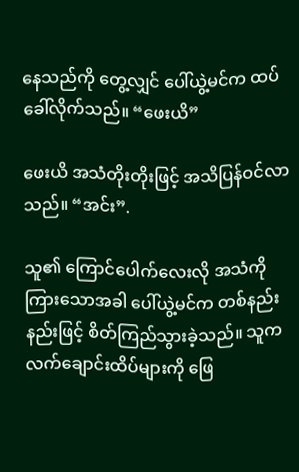နေသည်ကို တွေ့လျှင် ပေါ်ယွဲ့မင်က ထပ်ခေါ်လိုက်သည်။ “ဖေးယိ”

ဖေးယိ အသံတိုးတိုးဖြင့် အသိပြန်ဝင်လာသည်။ “အင်း”.

သူ၏ ကြောင်ပေါက်လေးလို အသံကိုကြားသောအခါ ပေါ်ယွဲ့မင်က တစ်နည်းနည်းဖြင့် စိတ်ကြည်သွားခဲ့သည်။ သူက လက်ချောင်းထိပ်များကို ဖြေ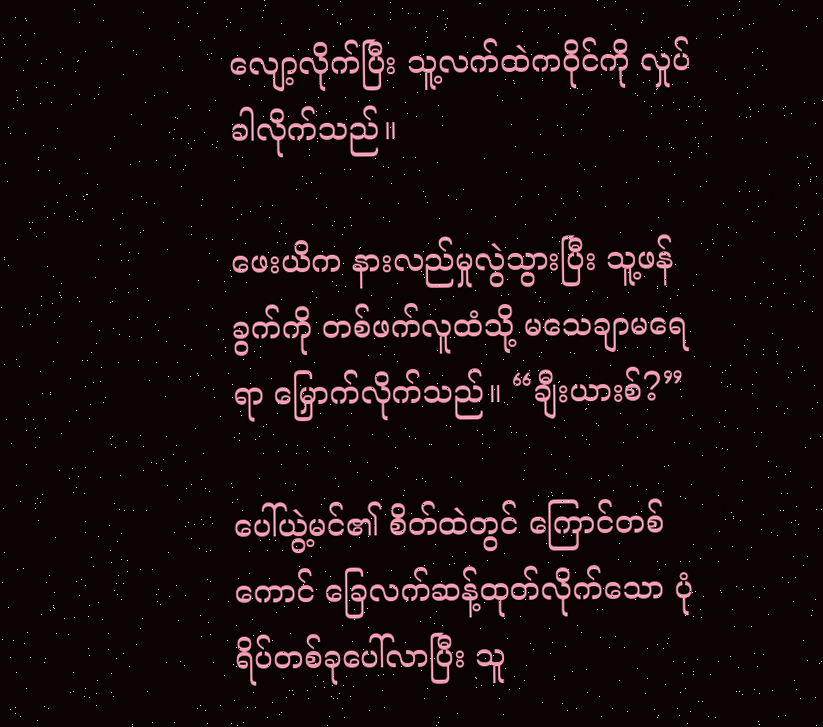လျော့လိုက်ပြီး သူ့လက်ထဲကဝိုင်ကို လှုပ်ခါလိုက်သည်။

ဖေးယိက နားလည်မှုလွဲသွားပြီး သူ့ဖန်ခွက်ကို တစ်ဖက်လူထံသို့ မသေချာမရေရာ မြှောက်လိုက်သည်။ “ချီးယားစ်?”

ပေါ်ယွဲ့မင်၏ စိတ်ထဲတွင် ကြောင်တစ်ကောင် ခြေလက်ဆန့်ထုတ်လိုက်သော ပုံရိပ်တစ်ခုပေါ်လာပြီး သူ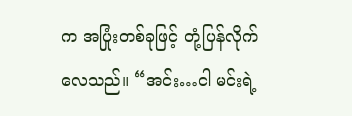က အပြုံးတစ်ခုဖြင့် တုံ့ပြန်လိုက်လေသည်။ “အင်း…ငါ မင်းရဲ့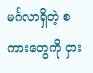မင်္ဂလာရှိတဲ့ စကားတွေကို ငှား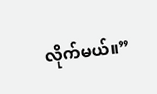လိုက်မယ်။”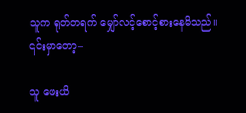သူက ရုတ်တရက် မျှော်လင့်စောင့်စားနေမိသည်။ ၎င်းမှာတော့–

သူ ဖေးယိ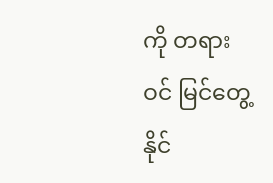ကို တရားဝင် မြင်တွေ့နိုင်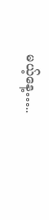မယ့်နေ့…..